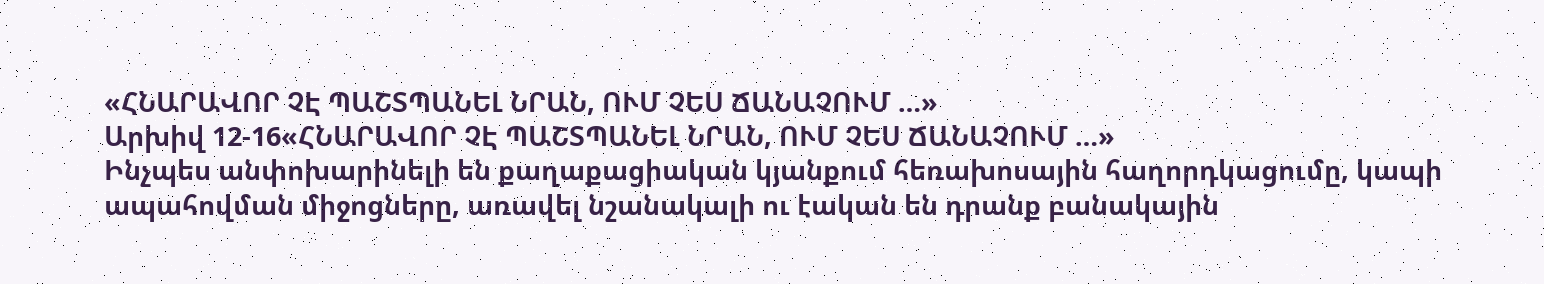«ՀՆԱՐԱՎՈՐ ՉԷ ՊԱՇՏՊԱՆԵԼ ՆՐԱՆ, ՈՒՄ ՉԵՍ ՃԱՆԱՉՈՒՄ …»
Արխիվ 12-16«ՀՆԱՐԱՎՈՐ ՉԷ ՊԱՇՏՊԱՆԵԼ ՆՐԱՆ, ՈՒՄ ՉԵՍ ՃԱՆԱՉՈՒՄ …»
Ինչպես անփոխարինելի են քաղաքացիական կյանքում հեռախոսային հաղորդկացումը, կապի ապահովման միջոցները, առավել նշանակալի ու էական են դրանք բանակային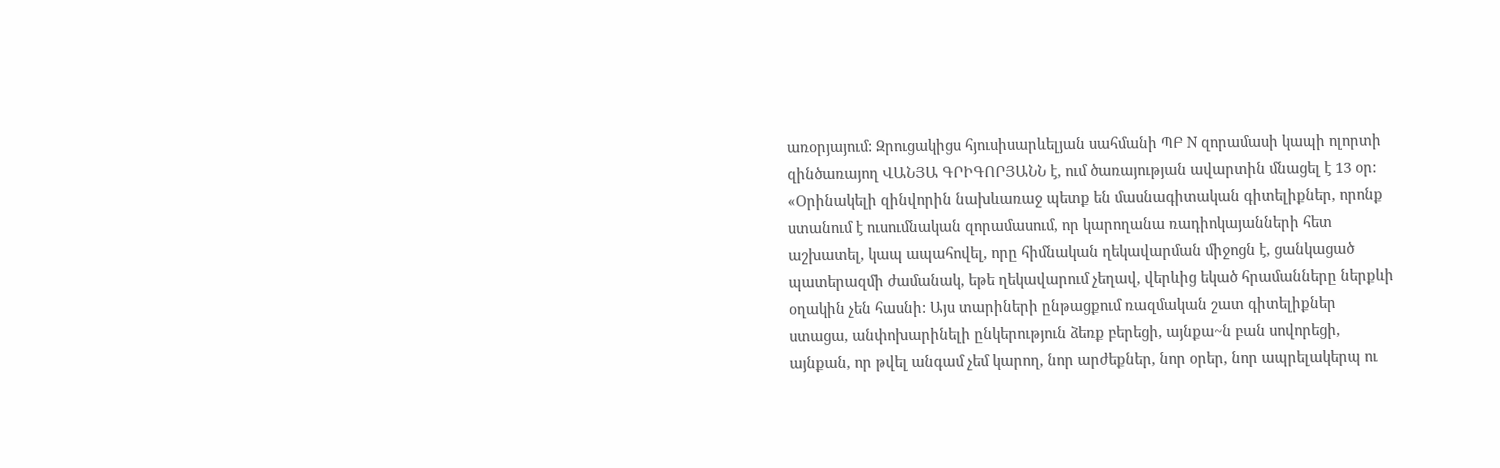առօրյայում: Զրուցակիցս հյուսիսարևելյան սահմանի ՊԲ N զորամասի կապի ոլորտի զինծառայող ՎԱՆՅԱ ԳՐԻԳՈՐՅԱՆՆ է, ում ծառայության ավարտին մնացել է 13 օր:
«Օրինակելի զինվորին նախևառաջ պետք են մասնագիտական գիտելիքներ, որոնք ստանում է ուսումնական զորամասում, որ կարողանա ռադիոկայանների հետ աշխատել, կապ ապահովել, որը հիմնական ղեկավարման միջոցն է, ցանկացած պատերազմի ժամանակ, եթե ղեկավարում չեղավ, վերևից եկած հրամանները ներքևի օղակին չեն հասնի: Այս տարիների ընթացքում ռազմական շատ գիտելիքներ ստացա, անփոխարինելի ընկերություն ձեռք բերեցի, այնքա~ն բան սովորեցի, այնքան, որ թվել անգամ չեմ կարող, նոր արժեքներ, նոր օրեր, նոր ապրելակերպ ու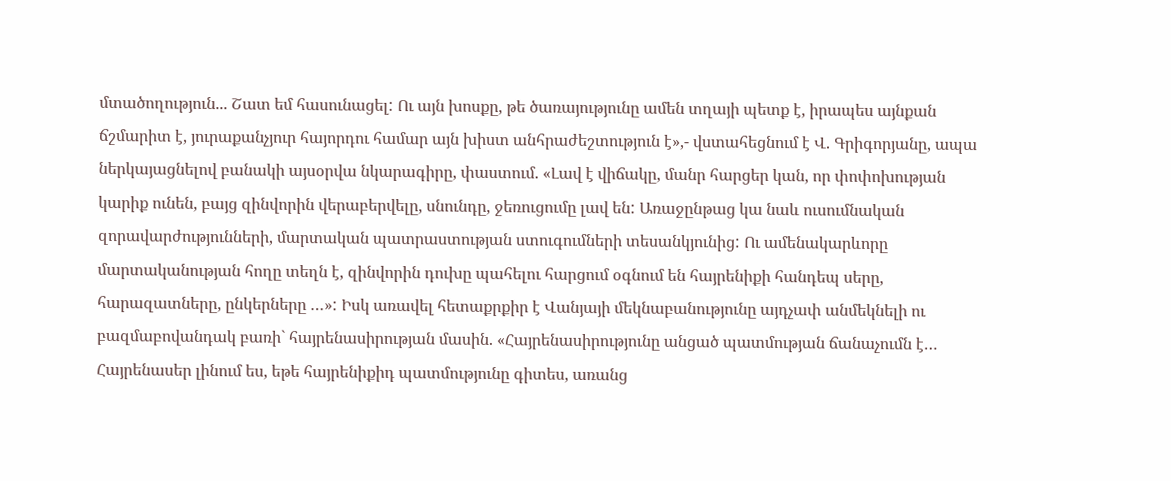մտածողություն... Շատ եմ հասունացել: Ու այն խոսքը, թե ծառայությունը ամեն տղայի պետք է, իրապես այնքան ճշմարիտ է, յուրաքանչյուր հայորդու համար այն խիստ անհրաժեշտություն է»,- վստահեցնում է Վ. Գրիգորյանը, ապա
ներկայացնելով բանակի այսօրվա նկարագիրը, փաստում. «Լավ է վիճակը, մանր հարցեր կան, որ փոփոխության կարիք ունեն, բայց զինվորին վերաբերվելը, սնունդը, ջեռուցումը լավ են: Առաջընթաց կա նաև ուսումնական զորավարժությունների, մարտական պատրաստության ստուգումների տեսանկյունից: Ու ամենակարևորը մարտականության հողը տեղն է, զինվորին դուխը պահելու հարցում օգնում են հայրենիքի հանդեպ սերը, հարազատները, ընկերները …»: Իսկ առավել հետաքրքիր է Վանյայի մեկնաբանությունը այդչափ անմեկնելի ու բազմաբովանդակ բառի` հայրենասիրության մասին. «Հայրենասիրությունը անցած պատմության ճանաչումն է… Հայրենասեր լինում ես, եթե հայրենիքիդ պատմությունը գիտես, առանց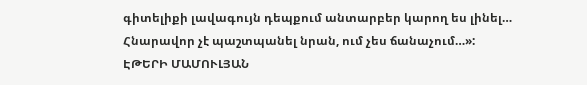գիտելիքի լավագույն դեպքում անտարբեր կարող ես լինել… Հնարավոր չէ պաշտպանել նրան, ում չես ճանաչում…»:
ԷԹԵՐԻ ՄԱՄՈՒԼՅԱՆ